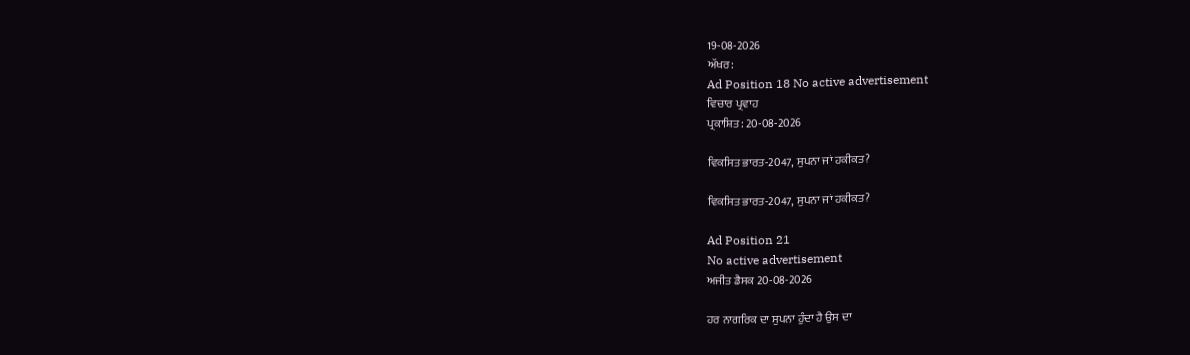19-08-2026
ਅੱਖਰ:
Ad Position 18 No active advertisement
ਵਿਚਾਰ ਪ੍ਰਵਾਹ
ਪ੍ਰਕਾਸ਼ਿਤ: 20-08-2026

ਵਿਕਸਿਤ ਭਾਰਤ-2047, ਸੁਪਨਾ ਜਾਂ ਹਕੀਕਤ?

ਵਿਕਸਿਤ ਭਾਰਤ-2047, ਸੁਪਨਾ ਜਾਂ ਹਕੀਕਤ?

Ad Position 21
No active advertisement
ਅਜੀਤ ਡੈਸਕ 20-08-2026

ਹਰ ਨਾਗਰਿਕ ਦਾ ਸੁਪਨਾ ਹੁੰਦਾ ਹੈ ਉਸ ਦਾ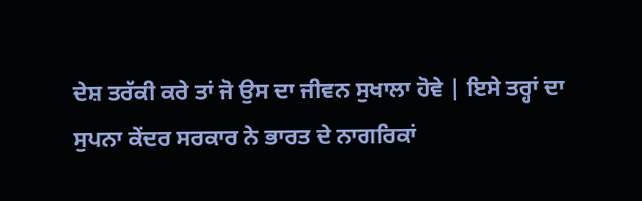ਦੇਸ਼ ਤਰੱਕੀ ਕਰੇ ਤਾਂ ਜੋ ਉਸ ਦਾ ਜੀਵਨ ਸੁਖਾਲਾ ਹੋਵੇ | ਇਸੇ ਤਰ੍ਹਾਂ ਦਾ ਸੁਪਨਾ ਕੇਂਦਰ ਸਰਕਾਰ ਨੇ ਭਾਰਤ ਦੇ ਨਾਗਰਿਕਾਂ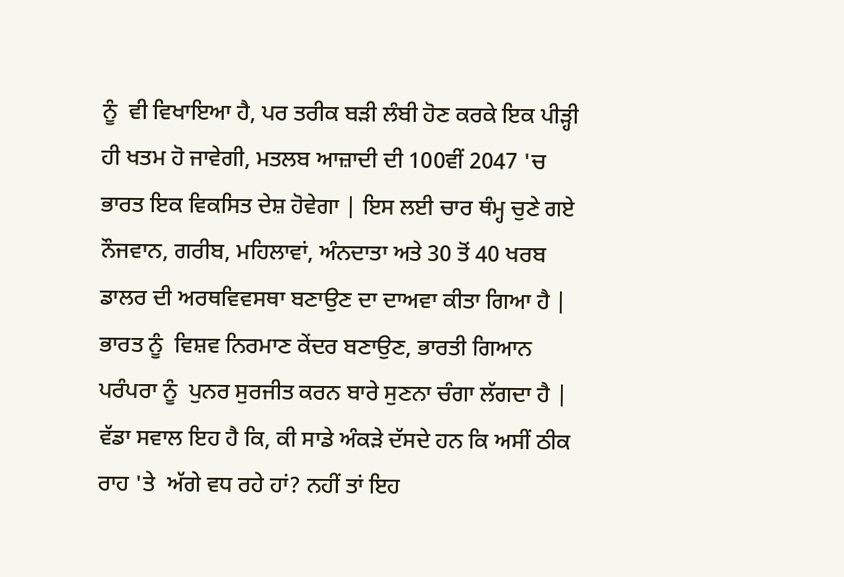ਨੂੰ  ਵੀ ਵਿਖਾਇਆ ਹੈ, ਪਰ ਤਰੀਕ ਬੜੀ ਲੰਬੀ ਹੋਣ ਕਰਕੇ ਇਕ ਪੀੜ੍ਹੀ ਹੀ ਖਤਮ ਹੋ ਜਾਵੇਗੀ, ਮਤਲਬ ਆਜ਼ਾਦੀ ਦੀ 100ਵੀਂ 2047 'ਚ  ਭਾਰਤ ਇਕ ਵਿਕਸਿਤ ਦੇਸ਼ ਹੋਵੇਗਾ | ਇਸ ਲਈ ਚਾਰ ਥੰਮ੍ਹ ਚੁਣੇ ਗਏ ਨੌਜਵਾਨ, ਗਰੀਬ, ਮਹਿਲਾਵਾਂ, ਅੰਨਦਾਤਾ ਅਤੇ 30 ਤੋਂ 40 ਖਰਬ ਡਾਲਰ ਦੀ ਅਰਥਵਿਵਸਥਾ ਬਣਾਉਣ ਦਾ ਦਾਅਵਾ ਕੀਤਾ ਗਿਆ ਹੈ | ਭਾਰਤ ਨੂੰ  ਵਿਸ਼ਵ ਨਿਰਮਾਣ ਕੇਂਦਰ ਬਣਾਉਣ, ਭਾਰਤੀ ਗਿਆਨ ਪਰੰਪਰਾ ਨੂੰ  ਪੁਨਰ ਸੁਰਜੀਤ ਕਰਨ ਬਾਰੇ ਸੁਣਨਾ ਚੰਗਾ ਲੱਗਦਾ ਹੈ | ਵੱਡਾ ਸਵਾਲ ਇਹ ਹੈ ਕਿ, ਕੀ ਸਾਡੇ ਅੰਕੜੇ ਦੱਸਦੇ ਹਨ ਕਿ ਅਸੀਂ ਠੀਕ ਰਾਹ 'ਤੇ  ਅੱਗੇ ਵਧ ਰਹੇ ਹਾਂ? ਨਹੀਂ ਤਾਂ ਇਹ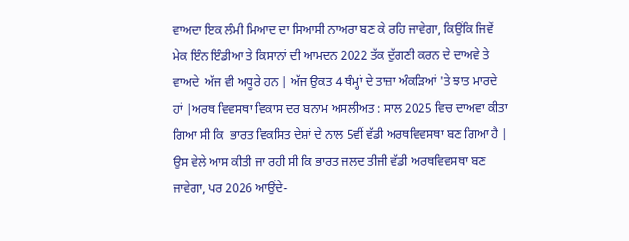ਵਾਅਦਾ ਇਕ ਲੰਮੀ ਮਿਆਦ ਦਾ ਸਿਆਸੀ ਨਾਅਰਾ ਬਣ ਕੇ ਰਹਿ ਜਾਵੇਗਾ, ਕਿਉਂਕਿ ਜਿਵੇਂ ਮੇਕ ਇੰਨ ਇੰਡੀਆ ਤੇ ਕਿਸਾਨਾਂ ਦੀ ਆਮਦਨ 2022 ਤੱਕ ਦੁੱਗਣੀ ਕਰਨ ਦੇ ਦਾਅਵੇ ਤੇ ਵਾਅਦੇ  ਅੱਜ ਵੀ ਅਧੂਰੇ ਹਨ | ਅੱਜ ਉਕਤ 4 ਥੰਮ੍ਹਾਂ ਦੇ ਤਾਜ਼ਾ ਅੰਕੜਿਆਂ 'ਤੇ ਝਾਤ ਮਾਰਦੇ ਹਾਂ |ਅਰਥ ਵਿਵਸਥਾ ਵਿਕਾਸ ਦਰ ਬਨਾਮ ਅਸਲੀਅਤ : ਸਾਲ 2025 ਵਿਚ ਦਾਅਵਾ ਕੀਤਾ ਗਿਆ ਸੀ ਕਿ  ਭਾਰਤ ਵਿਕਸਿਤ ਦੇਸ਼ਾਂ ਦੇ ਨਾਲ 5ਵੀਂ ਵੱਡੀ ਅਰਥਵਿਵਸਥਾ ਬਣ ਗਿਆ ਹੈ | ਉਸ ਵੇਲੇ ਆਸ ਕੀਤੀ ਜਾ ਰਹੀ ਸੀ ਕਿ ਭਾਰਤ ਜਲਦ ਤੀਜੀ ਵੱਡੀ ਅਰਥਵਿਵਸਥਾ ਬਣ ਜਾਵੇਗਾ, ਪਰ 2026 ਆਉਂਦੇ-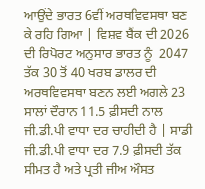ਆਉਂਦੇ ਭਾਰਤ 6ਵੀਂ ਅਰਥਵਿਵਸਥਾ ਬਣ ਕੇ ਰਹਿ ਗਿਆ | ਵਿਸ਼ਵ ਬੈਂਕ ਦੀ 2026 ਦੀ ਰਿਪੋਰਟ ਅਨੁਸਾਰ ਭਾਰਤ ਨੂੰ  2047 ਤੱਕ 30 ਤੋਂ 40 ਖਰਬ ਡਾਲਰ ਦੀ ਅਰਥਵਿਵਸਥਾ ਬਣਨ ਲਈ ਅਗਲੇ 23 ਸਾਲਾਂ ਦੌਰਾਨ 11.5 ਫ਼ੀਸਦੀ ਨਾਲ ਜੀ.ਡੀ.ਪੀ ਵਾਧਾ ਦਰ ਚਾਹੀਦੀ ਹੈ | ਸਾਡੀ ਜੀ.ਡੀ.ਪੀ ਵਾਧਾ ਦਰ 7.9 ਫ਼ੀਸਦੀ ਤੱਕ ਸੀਮਤ ਹੈ ਅਤੇ ਪ੍ਰਤੀ ਜੀਅ ਔਸਤ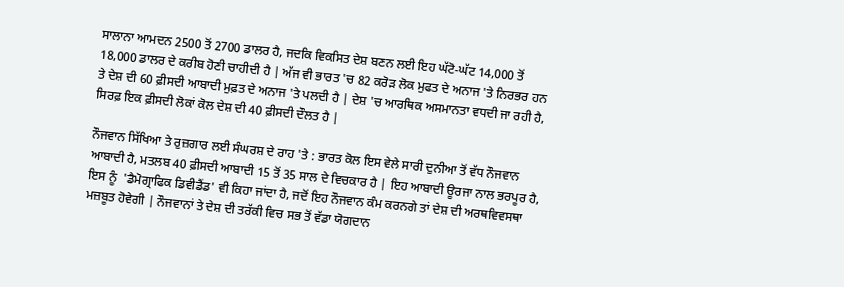ਸਾਲਾਨਾ ਆਮਦਨ 2500 ਤੋਂ 2700 ਡਾਲਰ ਹੈ, ਜਦਕਿ ਵਿਕਸਿਤ ਦੇਸ਼ ਬਣਨ ਲਈ ਇਹ ਘੱਟੋ-ਘੱਟ 14,000 ਤੋਂ 18,000 ਡਾਲਰ ਦੇ ਕਰੀਬ ਹੋਣੀ ਚਾਹੀਦੀ ਹੈ | ਅੱਜ ਵੀ ਭਾਰਤ 'ਚ 82 ਕਰੋੜ ਲੋਕ ਮੁਫਤ ਦੇ ਅਨਾਜ 'ਤੇ ਨਿਰਭਰ ਹਨ ਤੇ ਦੇਸ਼ ਦੀ 60 ਫ਼ੀਸਦੀ ਆਬਾਦੀ ਮੁਫ਼ਤ ਦੇ ਅਨਾਜ 'ਤੇ ਪਲਦੀ ਹੈ | ਦੇਸ਼ 'ਚ ਆਰਥਿਕ ਅਸਮਾਨਤਾ ਵਧਦੀ ਜਾ ਰਹੀ ਹੈ, ਸਿਰਫ਼ ਇਕ ਫ਼ੀਸਦੀ ਲੋਕਾਂ ਕੋਲ ਦੇਸ਼ ਦੀ 40 ਫ਼ੀਸਦੀ ਦੌਲਤ ਹੈ |

ਨੌਜਵਾਨ ਸਿੱਖਿਆ ਤੇ ਰੁਜ਼ਗਾਰ ਲਈ ਸੰਘਰਸ਼ ਦੇ ਰਾਹ 'ਤੇ : ਭਾਰਤ ਕੋਲ ਇਸ ਵੇਲੇ ਸਾਰੀ ਦੁਨੀਆ ਤੋਂ ਵੱਧ ਨੌਜਵਾਨ ਆਬਾਦੀ ਹੈ, ਮਤਲਬ 40 ਫ਼ੀਸਦੀ ਆਬਾਦੀ 15 ਤੋਂ 35 ਸਾਲ ਦੇ ਵਿਚਕਾਰ ਹੈ | ਇਹ ਆਬਾਦੀ ਊਰਜਾ ਨਾਲ ਭਰਪੂਰ ਹੈ, ਇਸ ਨੂੰ  'ਡੈਮੋਗ੍ਰਾਫਿਕ ਡਿਵੀਡੈਂਡ' ਵੀ ਕਿਹਾ ਜਾਂਦਾ ਹੈ, ਜਦੋਂ ਇਹ ਨੌਜਵਾਨ ਕੰਮ ਕਰਨਗੇ ਤਾਂ ਦੇਸ਼ ਦੀ ਅਰਥਵਿਵਸਥਾ ਮਜ਼ਬੂਤ ਹੋਵੇਗੀ | ਨੌਜਵਾਨਾਂ ਤੇ ਦੇਸ਼ ਦੀ ਤਰੱਕੀ ਵਿਚ ਸਭ ਤੋਂ ਵੱਡਾ ਯੋਗਦਾਨ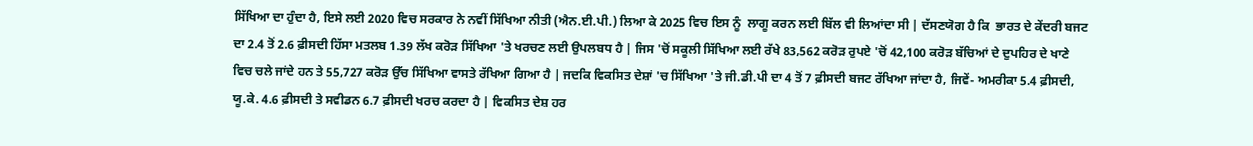ਸਿੱਖਿਆ ਦਾ ਹੁੰਦਾ ਹੈ, ਇਸੇ ਲਈ 2020 ਵਿਚ ਸਰਕਾਰ ਨੇ ਨਵੀਂ ਸਿੱਖਿਆ ਨੀਤੀ (ਐਨ.ਈ.ਪੀ.) ਲਿਆ ਕੇ 2025 ਵਿਚ ਇਸ ਨੂੰ  ਲਾਗੂ ਕਰਨ ਲਈ ਬਿੱਲ ਵੀ ਲਿਆਂਦਾ ਸੀ | ਦੱਸਣਯੋਗ ਹੈ ਕਿ  ਭਾਰਤ ਦੇ ਕੇਂਦਰੀ ਬਜਟ ਦਾ 2.4 ਤੋਂ 2.6 ਫ਼ੀਸਦੀ ਹਿੱਸਾ ਮਤਲਬ 1.39 ਲੱਖ ਕਰੋੜ ਸਿੱਖਿਆ 'ਤੇ ਖਰਚਣ ਲਈ ਉਪਲਬਧ ਹੈ | ਜਿਸ 'ਚੋਂ ਸਕੂਲੀ ਸਿੱਖਿਆ ਲਈ ਰੱਖੇ 83,562 ਕਰੋੜ ਰੁਪਏ 'ਚੋਂ 42,100 ਕਰੋੜ ਬੱਚਿਆਂ ਦੇ ਦੁਪਹਿਰ ਦੇ ਖਾਣੇ ਵਿਚ ਚਲੇ ਜਾਂਦੇ ਹਨ ਤੇ 55,727 ਕਰੋੜ ਉੱਚ ਸਿੱਖਿਆ ਵਾਸਤੇ ਰੱਖਿਆ ਗਿਆ ਹੈ | ਜਦਕਿ ਵਿਕਸਿਤ ਦੇਸ਼ਾਂ 'ਚ ਸਿੱਖਿਆ 'ਤੇ ਜੀ.ਡੀ.ਪੀ ਦਾ 4 ਤੋਂ 7 ਫ਼ੀਸਦੀ ਬਜਟ ਰੱਖਿਆ ਜਾਂਦਾ ਹੈ, ਜਿਵੇਂ- ਅਮਰੀਕਾ 5.4 ਫ਼ੀਸਦੀ, ਯੂ.ਕੇ. 4.6 ਫ਼ੀਸਦੀ ਤੇ ਸਵੀਡਨ 6.7 ਫ਼ੀਸਦੀ ਖਰਚ ਕਰਦਾ ਹੈ | ਵਿਕਸਿਤ ਦੇਸ਼ ਹਰ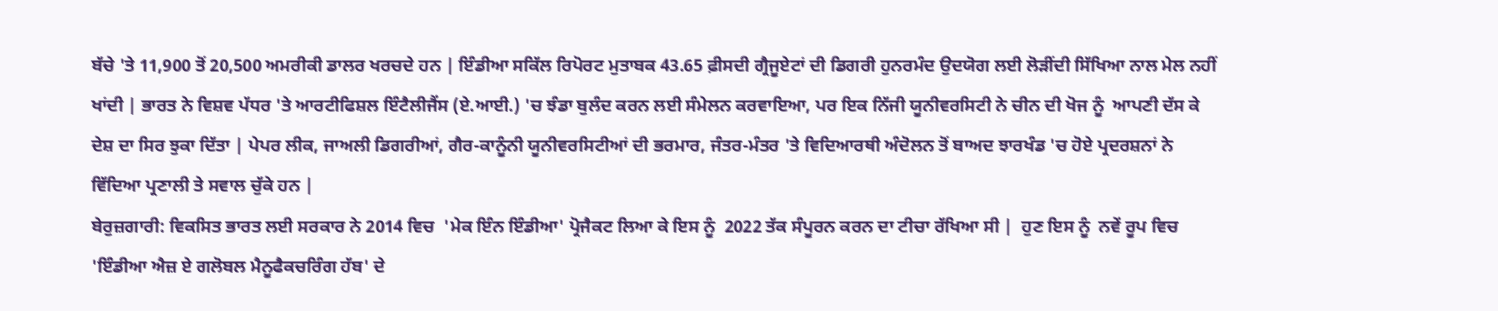ਬੱਚੇ 'ਤੇ 11,900 ਤੋਂ 20,500 ਅਮਰੀਕੀ ਡਾਲਰ ਖਰਚਦੇ ਹਨ | ਇੰਡੀਆ ਸਕਿੱਲ ਰਿਪੋਰਟ ਮੁਤਾਬਕ 43.65 ਫ਼ੀਸਦੀ ਗ੍ਰੈਜੂਏਟਾਂ ਦੀ ਡਿਗਰੀ ਹੁਨਰਮੰਦ ਉਦਯੋਗ ਲਈ ਲੋੜੀਂਦੀ ਸਿੱਖਿਆ ਨਾਲ ਮੇਲ ਨਹੀਂ ਖਾਂਦੀ | ਭਾਰਤ ਨੇ ਵਿਸ਼ਵ ਪੱਧਰ 'ਤੇ ਆਰਟੀਫਿਸ਼ਲ ਇੰਟੈਲੀਜੈਂਸ (ਏ.ਆਈ.) 'ਚ ਝੰਡਾ ਬੁਲੰਦ ਕਰਨ ਲਈ ਸੰਮੇਲਨ ਕਰਵਾਇਆ, ਪਰ ਇਕ ਨਿੱਜੀ ਯੂਨੀਵਰਸਿਟੀ ਨੇ ਚੀਨ ਦੀ ਖੋਜ ਨੂੰ  ਆਪਣੀ ਦੱਸ ਕੇ ਦੇਸ਼ ਦਾ ਸਿਰ ਝੁਕਾ ਦਿੱਤਾ | ਪੇਪਰ ਲੀਕ, ਜਾਅਲੀ ਡਿਗਰੀਆਂ, ਗੈਰ-ਕਾਨੂੰਨੀ ਯੂਨੀਵਰਸਿਟੀਆਂ ਦੀ ਭਰਮਾਰ, ਜੰਤਰ-ਮੰਤਰ 'ਤੇ ਵਿਦਿਆਰਥੀ ਅੰਦੋਲਨ ਤੋਂ ਬਾਅਦ ਝਾਰਖੰਡ 'ਚ ਹੋਏ ਪ੍ਰਦਰਸ਼ਨਾਂ ਨੇ ਵਿੱਦਿਆ ਪ੍ਰਣਾਲੀ ਤੇ ਸਵਾਲ ਚੁੱਕੇ ਹਨ |
ਬੇਰੁਜ਼ਗਾਰੀ: ਵਿਕਸਿਤ ਭਾਰਤ ਲਈ ਸਰਕਾਰ ਨੇ 2014 ਵਿਚ  'ਮੇਕ ਇੰਨ ਇੰਡੀਆ' ਪ੍ਰੋਜੈਕਟ ਲਿਆ ਕੇ ਇਸ ਨੂੰ  2022 ਤੱਕ ਸੰਪੂਰਨ ਕਰਨ ਦਾ ਟੀਚਾ ਰੱਖਿਆ ਸੀ |  ਹੁਣ ਇਸ ਨੂੰ  ਨਵੇਂ ਰੂਪ ਵਿਚ 'ਇੰਡੀਆ ਐਜ਼ ਏ ਗਲੋਬਲ ਮੈਨੂਫੈਕਚਰਿੰਗ ਹੱਬ' ਦੇ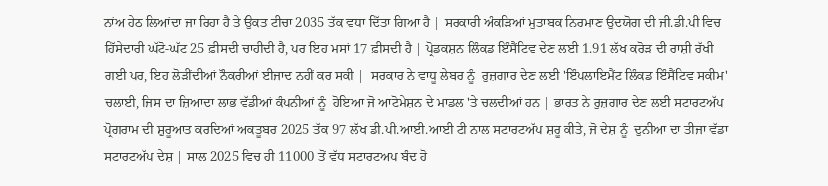ਨਾਂਅ ਹੇਠ ਲਿਆਂਦਾ ਜਾ ਰਿਹਾ ਹੈ ਤੇ ਉਕਤ ਟੀਚਾ 2035 ਤੱਕ ਵਧਾ ਦਿੱਤਾ ਗਿਆ ਹੈ | ਸਰਕਾਰੀ ਅੰਕੜਿਆਂ ਮੁਤਾਬਕ ਨਿਰਮਾਣ ਉਦਯੋਗ ਦੀ ਜੀ.ਡੀ.ਪੀ ਵਿਚ ਹਿੱਸੇਦਾਰੀ ਘੱਟੋ-ਘੱਟ 25 ਫ਼ੀਸਦੀ ਚਾਹੀਦੀ ਹੈ, ਪਰ ਇਹ ਮਸਾਂ 17 ਫ਼ੀਸਦੀ ਹੈ | ਪ੍ਰੋਡਕਸ਼ਨ ਲਿੰਕਡ ਇੰਸੈਂਟਿਵ ਦੇਣ ਲਈ 1.91 ਲੱਖ ਕਰੋੜ ਦੀ ਰਾਸ਼ੀ ਰੱਖੀ ਗਈ ਪਰ, ਇਹ ਲੋੜੀਂਦੀਆਂ ਨੌਕਰੀਆਂ ਈਜਾਦ ਨਹੀਂ ਕਰ ਸਕੀ |  ਸਰਕਾਰ ਨੇ ਵਾਧੂ ਲੇਬਰ ਨੂੰ  ਰੁਜ਼ਗਾਰ ਦੇਣ ਲਈ 'ਇੰਪਲਾਇਮੈਂਟ ਲਿੰਕਡ ਇੰਸੈਂਟਿਵ ਸਕੀਮ' ਚਲਾਈ, ਜਿਸ ਦਾ ਜ਼ਿਆਦਾ ਲਾਭ ਵੱਡੀਆਂ ਕੰਪਨੀਆਂ ਨੂੰ  ਹੋਇਆ ਜੋ ਆਟੋਮੇਸ਼ਨ ਦੇ ਮਾਡਲ 'ਤੇ ਚਲਦੀਆਂ ਹਨ | ਭਾਰਤ ਨੇ ਰੁਜ਼ਗਾਰ ਦੇਣ ਲਈ ਸਟਾਰਟਅੱਪ ਪ੍ਰੋਗਰਾਮ ਦੀ ਸ਼ੁਰੂਆਤ ਕਰਦਿਆਂ ਅਕਤੂਬਰ 2025 ਤੱਕ 97 ਲੱਖ ਡੀ.ਪੀ.ਆਈ.ਆਈ ਟੀ ਨਾਲ ਸਟਾਰਟਅੱਪ ਸ਼ਰੂ ਕੀਤੇ, ਜੋ ਦੇਸ਼ ਨੂੰ  ਦੁਨੀਆ ਦਾ ਤੀਜਾ ਵੱਡਾ ਸਟਾਰਟਅੱਪ ਦੇਸ਼ | ਸਾਲ 2025 ਵਿਚ ਹੀ 11000 ਤੋਂ ਵੱਧ ਸਟਾਰਟਅਪ ਬੰਦ ਹੋ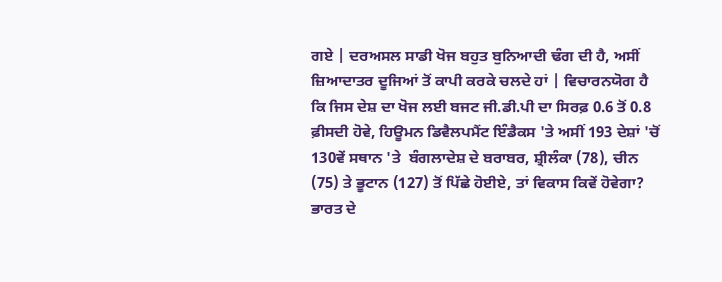ਗਏ | ਦਰਅਸਲ ਸਾਡੀ ਖੋਜ ਬਹੁਤ ਬੁਨਿਆਦੀ ਢੰਗ ਦੀ ਹੈ, ਅਸੀਂ ਜ਼ਿਆਦਾਤਰ ਦੂਜਿਆਂ ਤੋਂ ਕਾਪੀ ਕਰਕੇ ਚਲਦੇ ਹਾਂ | ਵਿਚਾਰਨਯੋਗ ਹੈ ਕਿ ਜਿਸ ਦੇਸ਼ ਦਾ ਖੋਜ ਲਈ ਬਜਟ ਜੀ.ਡੀ.ਪੀ ਦਾ ਸਿਰਫ਼ 0.6 ਤੋਂ 0.8 ਫ਼ੀਸਦੀ ਹੋਵੇ, ਹਿਊਮਨ ਡਿਵੈਲਪਮੈਂਟ ਇੰਡੈਕਸ 'ਤੇ ਅਸੀਂ 193 ਦੇਸ਼ਾਂ 'ਚੋਂ 130ਵੇਂ ਸਥਾਨ 'ਤੇ  ਬੰਗਲਾਦੇਸ਼ ਦੇ ਬਰਾਬਰ, ਸ਼੍ਰੀਲੰਕਾ (78), ਚੀਨ (75) ਤੇ ਭੂਟਾਨ (127) ਤੋਂ ਪਿੱਛੇ ਹੋਈਏ, ਤਾਂ ਵਿਕਾਸ ਕਿਵੇਂ ਹੋਵੇਗਾ? ਭਾਰਤ ਦੇ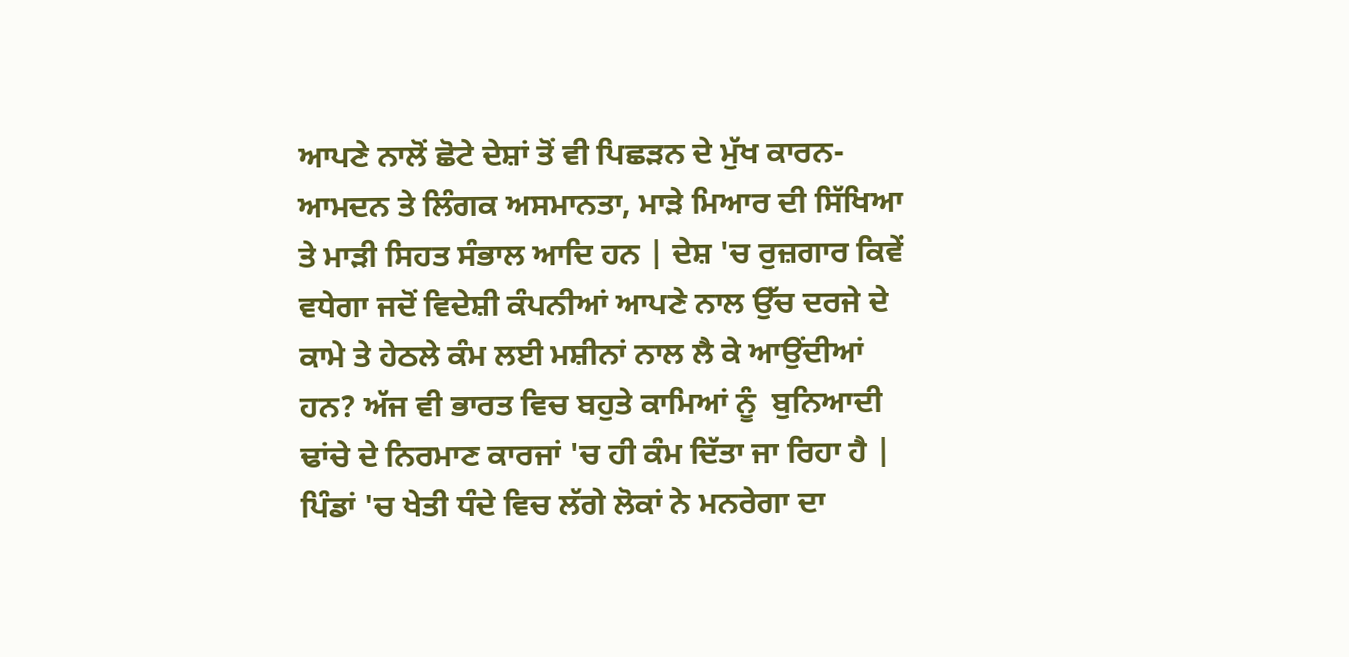ਆਪਣੇ ਨਾਲੋਂ ਛੋਟੇ ਦੇਸ਼ਾਂ ਤੋਂ ਵੀ ਪਿਛੜਨ ਦੇ ਮੁੱਖ ਕਾਰਨ- ਆਮਦਨ ਤੇ ਲਿੰਗਕ ਅਸਮਾਨਤਾ, ਮਾੜੇ ਮਿਆਰ ਦੀ ਸਿੱਖਿਆ ਤੇ ਮਾੜੀ ਸਿਹਤ ਸੰਭਾਲ ਆਦਿ ਹਨ | ਦੇਸ਼ 'ਚ ਰੁਜ਼ਗਾਰ ਕਿਵੇਂ ਵਧੇਗਾ ਜਦੋਂ ਵਿਦੇਸ਼ੀ ਕੰਪਨੀਆਂ ਆਪਣੇ ਨਾਲ ਉੱਚ ਦਰਜੇ ਦੇ ਕਾਮੇ ਤੇ ਹੇਠਲੇ ਕੰਮ ਲਈ ਮਸ਼ੀਨਾਂ ਨਾਲ ਲੈ ਕੇ ਆਉਂਦੀਆਂ ਹਨ? ਅੱਜ ਵੀ ਭਾਰਤ ਵਿਚ ਬਹੁਤੇ ਕਾਮਿਆਂ ਨੂੰ  ਬੁਨਿਆਦੀ ਢਾਂਚੇ ਦੇ ਨਿਰਮਾਣ ਕਾਰਜਾਂ 'ਚ ਹੀ ਕੰਮ ਦਿੱਤਾ ਜਾ ਰਿਹਾ ਹੈ | ਪਿੰਡਾਂ 'ਚ ਖੇਤੀ ਧੰਦੇ ਵਿਚ ਲੱਗੇ ਲੋਕਾਂ ਨੇ ਮਨਰੇਗਾ ਦਾ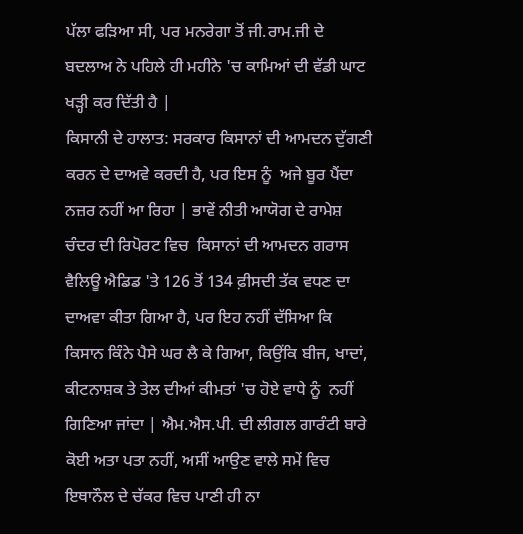ਪੱਲਾ ਫੜਿਆ ਸੀ, ਪਰ ਮਨਰੇਗਾ ਤੋਂ ਜੀ.ਰਾਮ.ਜੀ ਦੇ ਬਦਲਾਅ ਨੇ ਪਹਿਲੇ ਹੀ ਮਹੀਨੇ 'ਚ ਕਾਮਿਆਂ ਦੀ ਵੱਡੀ ਘਾਟ ਖੜ੍ਹੀ ਕਰ ਦਿੱਤੀ ਹੈ |
ਕਿਸਾਨੀ ਦੇ ਹਾਲਾਤ: ਸਰਕਾਰ ਕਿਸਾਨਾਂ ਦੀ ਆਮਦਨ ਦੁੱਗਣੀ ਕਰਨ ਦੇ ਦਾਅਵੇ ਕਰਦੀ ਹੈ, ਪਰ ਇਸ ਨੂੰ  ਅਜੇ ਬੂਰ ਪੈਂਦਾ ਨਜ਼ਰ ਨਹੀਂ ਆ ਰਿਹਾ | ਭਾਵੇਂ ਨੀਤੀ ਆਯੋਗ ਦੇ ਰਾਮੇਸ਼ ਚੰਦਰ ਦੀ ਰਿਪੋਰਟ ਵਿਚ  ਕਿਸਾਨਾਂ ਦੀ ਆਮਦਨ ਗਰਾਸ ਵੈਲਿਊ ਐਡਿਡ 'ਤੇ 126 ਤੋਂ 134 ਫ਼ੀਸਦੀ ਤੱਕ ਵਧਣ ਦਾ ਦਾਅਵਾ ਕੀਤਾ ਗਿਆ ਹੈ, ਪਰ ਇਹ ਨਹੀਂ ਦੱਸਿਆ ਕਿ ਕਿਸਾਨ ਕਿੰਨੇ ਪੈਸੇ ਘਰ ਲੈ ਕੇ ਗਿਆ, ਕਿਉਂਕਿ ਬੀਜ, ਖਾਦਾਂ, ਕੀਟਨਾਸ਼ਕ ਤੇ ਤੇਲ ਦੀਆਂ ਕੀਮਤਾਂ 'ਚ ਹੋਏ ਵਾਧੇ ਨੂੰ  ਨਹੀਂ ਗਿਣਿਆ ਜਾਂਦਾ | ਐਮ.ਐਸ.ਪੀ. ਦੀ ਲੀਗਲ ਗਾਰੰਟੀ ਬਾਰੇ ਕੋਈ ਅਤਾ ਪਤਾ ਨਹੀਂ, ਅਸੀਂ ਆਉਣ ਵਾਲੇ ਸਮੇਂ ਵਿਚ ਇਥਾਨੌਲ ਦੇ ਚੱਕਰ ਵਿਚ ਪਾਣੀ ਹੀ ਨਾ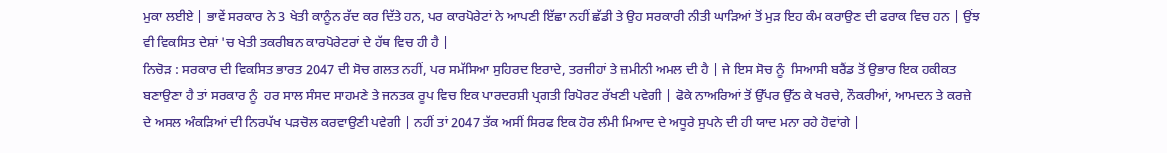ਮੁਕਾ ਲਈਏ | ਭਾਵੇਂ ਸਰਕਾਰ ਨੇ 3 ਖੇਤੀ ਕਾਨੂੰਨ ਰੱਦ ਕਰ ਦਿੱਤੇ ਹਨ, ਪਰ ਕਾਰਪੋਰੇਟਾਂ ਨੇ ਆਪਣੀ ਇੱਛਾ ਨਹੀਂ ਛੱਡੀ ਤੇ ਉਹ ਸਰਕਾਰੀ ਨੀਤੀ ਘਾੜਿਆਂ ਤੋਂ ਮੁੜ ਇਹ ਕੰਮ ਕਰਾਉਣ ਦੀ ਫਰਾਕ ਵਿਚ ਹਨ | ਉਂਝ ਵੀ ਵਿਕਸਿਤ ਦੇਸ਼ਾਂ 'ਚ ਖੇਤੀ ਤਕਰੀਬਨ ਕਾਰਪੋਰੇਟਰਾਂ ਦੇ ਹੱਥ ਵਿਚ ਹੀ ਹੈ |
ਨਿਚੋੜ : ਸਰਕਾਰ ਦੀ ਵਿਕਸਿਤ ਭਾਰਤ 2047 ਦੀ ਸੋਚ ਗਲਤ ਨਹੀਂ, ਪਰ ਸਮੱਸਿਆ ਸੁਹਿਰਦ ਇਰਾਦੇ, ਤਰਜੀਹਾਂ ਤੇ ਜ਼ਮੀਨੀ ਅਮਲ ਦੀ ਹੈ | ਜੇ ਇਸ ਸੋਚ ਨੂੰ  ਸਿਆਸੀ ਬਰੈਂਡ ਤੋਂ ਉਭਾਰ ਇਕ ਹਕੀਕਤ ਬਣਾਉਣਾ ਹੈ ਤਾਂ ਸਰਕਾਰ ਨੂੰ  ਹਰ ਸਾਲ ਸੰਸਦ ਸਾਹਮਣੇ ਤੇ ਜਨਤਕ ਰੂਪ ਵਿਚ ਇਕ ਪਾਰਦਰਸ਼ੀ ਪ੍ਰਗਤੀ ਰਿਪੋਰਟ ਰੱਖਣੀ ਪਵੇਗੀ | ਫੋਕੇ ਨਾਅਰਿਆਂ ਤੋਂ ਉੱਪਰ ਉੱਠ ਕੇ ਖਰਚੇ, ਨੌਕਰੀਆਂ, ਆਮਦਨ ਤੇ ਕਰਜ਼ੇ ਦੇ ਅਸਲ ਅੰਕੜਿਆਂ ਦੀ ਨਿਰਪੱਖ ਪੜਚੋਲ ਕਰਵਾਉਣੀ ਪਵੇਗੀ | ਨਹੀਂ ਤਾਂ 2047 ਤੱਕ ਅਸੀਂ ਸਿਰਫ ਇਕ ਹੋਰ ਲੰਮੀ ਮਿਆਦ ਦੇ ਅਧੂਰੇ ਸੁਪਨੇ ਦੀ ਹੀ ਯਾਦ ਮਨਾ ਰਹੇ ਹੋਵਾਂਗੇ |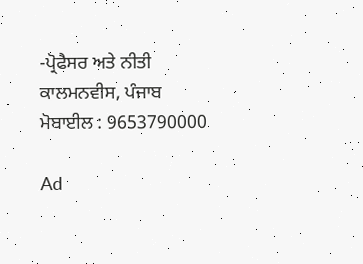-ਪ੍ਰੋਫੈਸਰ ਅਤੇ ਨੀਤੀ ਕਾਲਮਨਵੀਸ, ਪੰਜਾਬ
ਮੋਬਾਈਲ : 9653790000

Ad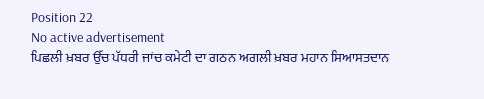Position 22
No active advertisement
ਪਿਛਲੀ ਖ਼ਬਰ ਉੱਚ ਪੱਧਰੀ ਜਾਂਚ ਕਮੇਟੀ ਦਾ ਗਠਨ ਅਗਲੀ ਖ਼ਬਰ ਮਹਾਨ ਸਿਆਸਤਦਾਨ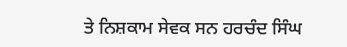ਤੇ ਨਿਸ਼ਕਾਮ ਸੇਵਕ ਸਨ ਹਰਚੰਦ ਸਿੰਘ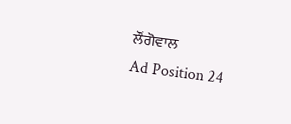ਲੌਂਗੋਵਾਲ
Ad Position 24